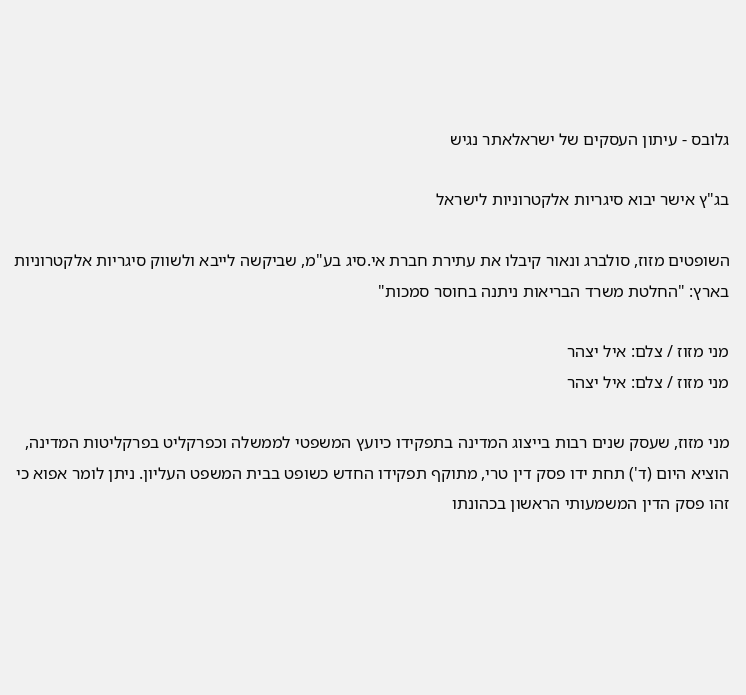גלובס - עיתון העסקים של ישראלאתר נגיש

בג"ץ אישר יבוא סיגריות אלקטרוניות לישראל

השופטים מזוז, סולברג ונאור קיבלו את עתירת חברת אי.סיג בע"מ, שביקשה לייבא ולשווק סיגריות אלקטרוניות בארץ: "החלטת משרד הבריאות ניתנה בחוסר סמכות"

מני מזוז / צלם: איל יצהר
מני מזוז / צלם: איל יצהר

מני מזוז, שעסק שנים רבות בייצוג המדינה בתפקידו כיועץ המשפטי לממשלה וכפרקליט בפרקליטות המדינה, הוציא היום (ד') תחת ידו פסק דין טרי, מתוקף תפקידו החדש כשופט בבית המשפט העליון. ניתן לומר אפוא כי זהו פסק הדין המשמעותי הראשון בכהונתו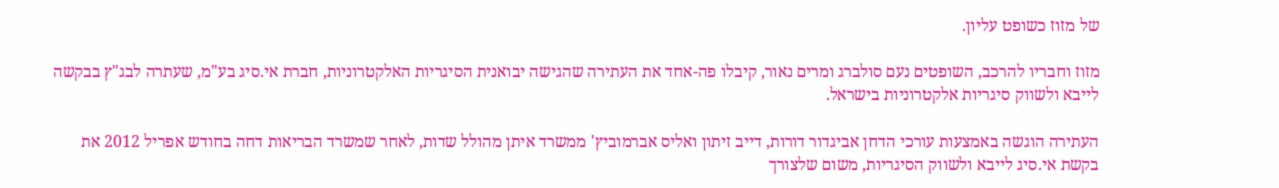של מזוז כשופט עליון.

מזוז וחבריו להרכב, השופטים נעם סולברג ומרים נאור, קיבלו פה-אחד את העתירה שהגישה יבואנית הסיגריות האלקטרוניות, חברת אי.סיג בע"מ, שעתרה לבג"ץ בבקשה לייבא ולשווק סיגריות אלקטרוניות בישראל.

העתירה הוגשה באמצעות עורכי הדחן אביגדור דורות, דייב זיתון ואליס אברמוביץ' ממשרד איתן מהולל שדות, לאחר שמשרד הבריאות דחה בחודש אפריל 2012 את בקשת אי.סיג לייבא ולשווק הסיגריות, משום שלצורך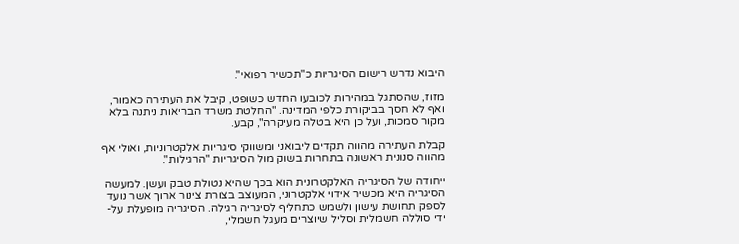היבוא נדרש רישום הסיגריות כ"תכשיר רפואי".

מזוז, שהסתגל במהירות לכובעו החדש כשופט, קיבל את העתירה כאמור, ואף לא חסך בביקורת כלפי המדינה. "החלטת משרד הבריאות ניתנה בלא מקור סמכות, ועל כן היא בטלה מעיקרה", קבע.

קבלת העתירה מהווה תקדים ליבואני ומשווקי סיגריות אלקטרוניות, ואולי אף מהווה סנונית ראשונה בתחרות בשוק מול הסיגריות "הרגילות".

ייחודה של הסיגריה האלקטרונית הוא בכך שהיא נטולת טבק ועשן. למעשה הסיגריה היא מכשיר אידוי אלקטרוני, המעוצב בצורת צינור ארוך אשר נועד לספק תחושת עישון ולשמש כתחליף לסיגריה רגילה. הסיגריה מופעלת על-ידי סוללה חשמלית וסליל שיוצרים מעגל חשמלי,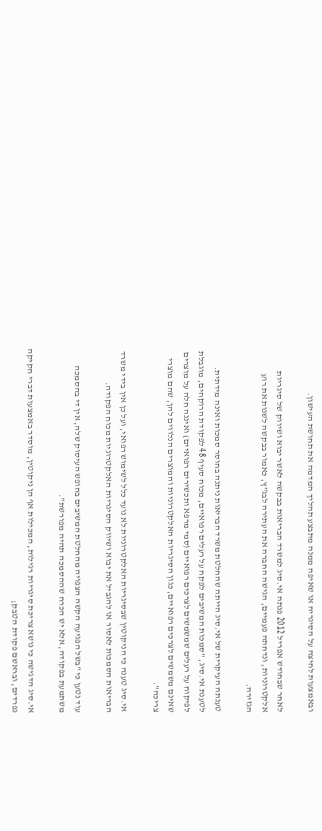ובאמצעות לחיצה על הסיגריה או שאיפה ממנה מתבצע תהליך המדמה את תחושת העישון.

לאחר שבחודש אפריל 2012 פנתה אי.סיג למשרד הבריאות בבקשה לאשר יבוא ושיווק של סיגריות אלקטרוניות, ונדחתה פעמיים, הגישה החברה את העתירה לבג"ץ, כאמור בבקשה לשנות את רוע הגזירה.

טענתה העיקרית של אי.סיג הייתה שהחלטת משרד הבריאות ניתנה בחוסר סמכות ואינה מידתית. לטענת אי.סיג, "סמכות המשיבים לפקח על רעלים רפואיים, מכוח סעיף 48 לפקודת הרוקחים, מוגבלת לפיקוח על רעלים שמשמשים לצרכים רפואיים (סמי מרפא ותכשירים רפואיים) ואיננה חלה על מוצרים שאינם משמשים לצרכים רפואיים, כגון הסיגריות האלקטרוניות והמוצרים הנלווים להן, שהם מוצרי צריכה".

אי.סיג טענה כי הניקוטין שבסיגריות האלקטרוניות לא נועד כלל לשימוש רפואי, ועל כן אין בידי משרד הבריאות הסמכות לאסור או להגביל את יבוא ושיווק הסיגריות האלקטרוניות מכוח הפקודה.

עוד נטען כי "בשל הפגיעה הקשה הצפויה מהחלטת המשיבים בחופש העיסוק שלה, אין די בהסמכה משתמעת בפקודה, אלא יש הכרח שההסמכה תהיה מפורשת".

אי.סיג הדגישה כי נושא צריכת סיגריות רגילות, המכילות אף הן ניקוטין, מוסדר באמצעות דברי חקיקה נפרדים, ובראשם פקודת הטבק;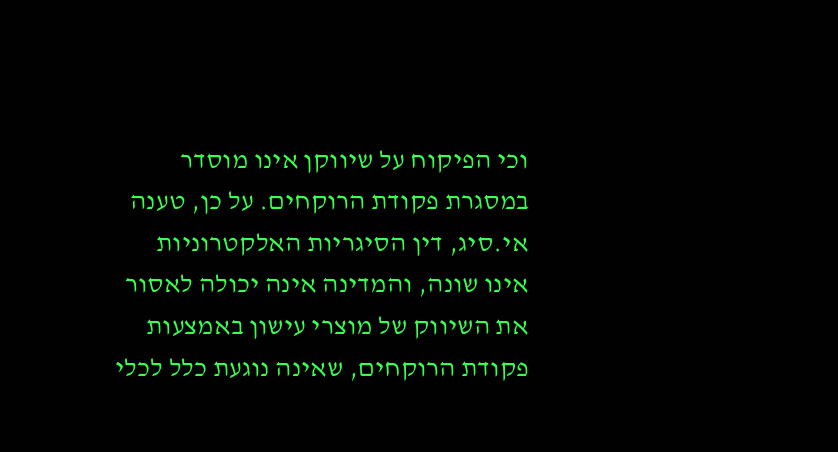וכי הפיקוח על שיווקן אינו מוסדר במסגרת פקודת הרוקחים. על כן, טענה אי.סיג, דין הסיגריות האלקטרוניות אינו שונה, והמדינה אינה יכולה לאסור את השיווק של מוצרי עישון באמצעות פקודת הרוקחים, שאינה נוגעת כלל לכלי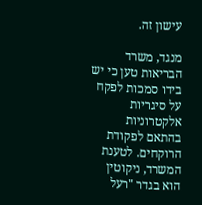עישון זה.

מנגד, משרד הבריאות טען כי יש בידו סמכות לפקח על סיגריות אלקטרוניות בהתאם לפקודת הרוקחים. לטענת המשרד, ניקוטין הוא בגדר "רעל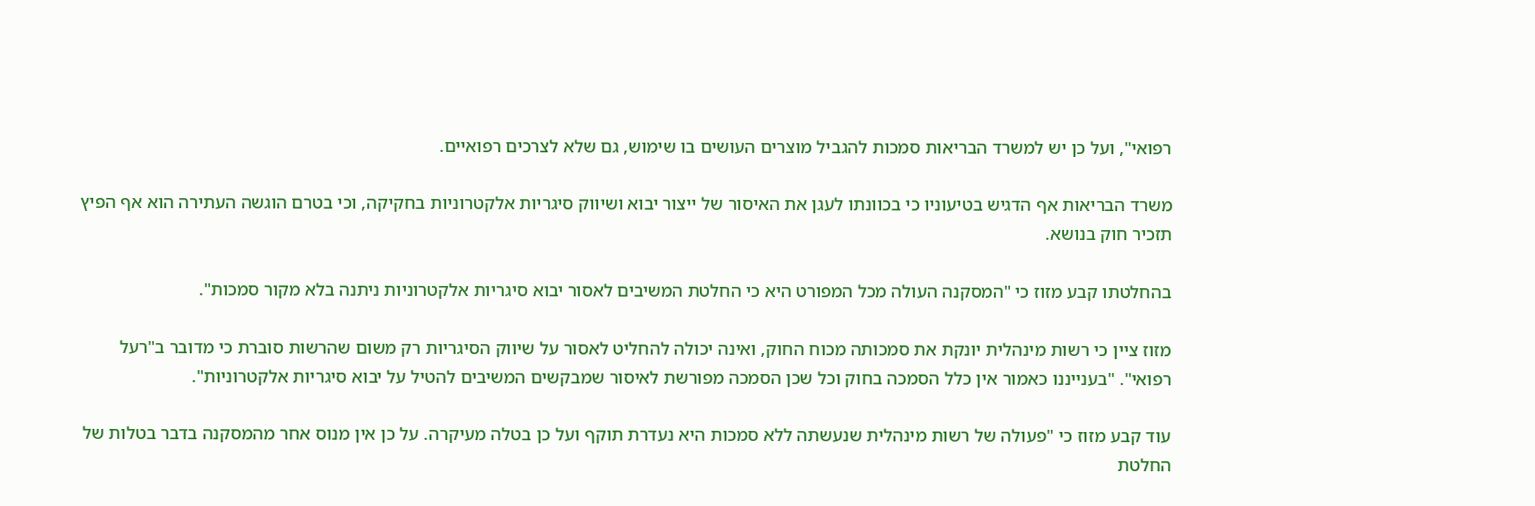רפואי", ועל כן יש למשרד הבריאות סמכות להגביל מוצרים העושים בו שימוש, גם שלא לצרכים רפואיים.

משרד הבריאות אף הדגיש בטיעוניו כי בכוונתו לעגן את האיסור של ייצור יבוא ושיווק סיגריות אלקטרוניות בחקיקה, וכי בטרם הוגשה העתירה הוא אף הפיץ תזכיר חוק בנושא.

בהחלטתו קבע מזוז כי "המסקנה העולה מכל המפורט היא כי החלטת המשיבים לאסור יבוא סיגריות אלקטרוניות ניתנה בלא מקור סמכות".

מזוז ציין כי רשות מינהלית יונקת את סמכותה מכוח החוק, ואינה יכולה להחליט לאסור על שיווק הסיגריות רק משום שהרשות סוברת כי מדובר ב"רעל רפואי". "בענייננו כאמור אין כלל הסמכה בחוק וכל שכן הסמכה מפורשת לאיסור שמבקשים המשיבים להטיל על יבוא סיגריות אלקטרוניות".

עוד קבע מזוז כי "פעולה של רשות מינהלית שנעשתה ללא סמכות היא נעדרת תוקף ועל כן בטלה מעיקרה. על כן אין מנוס אחר מהמסקנה בדבר בטלות של החלטת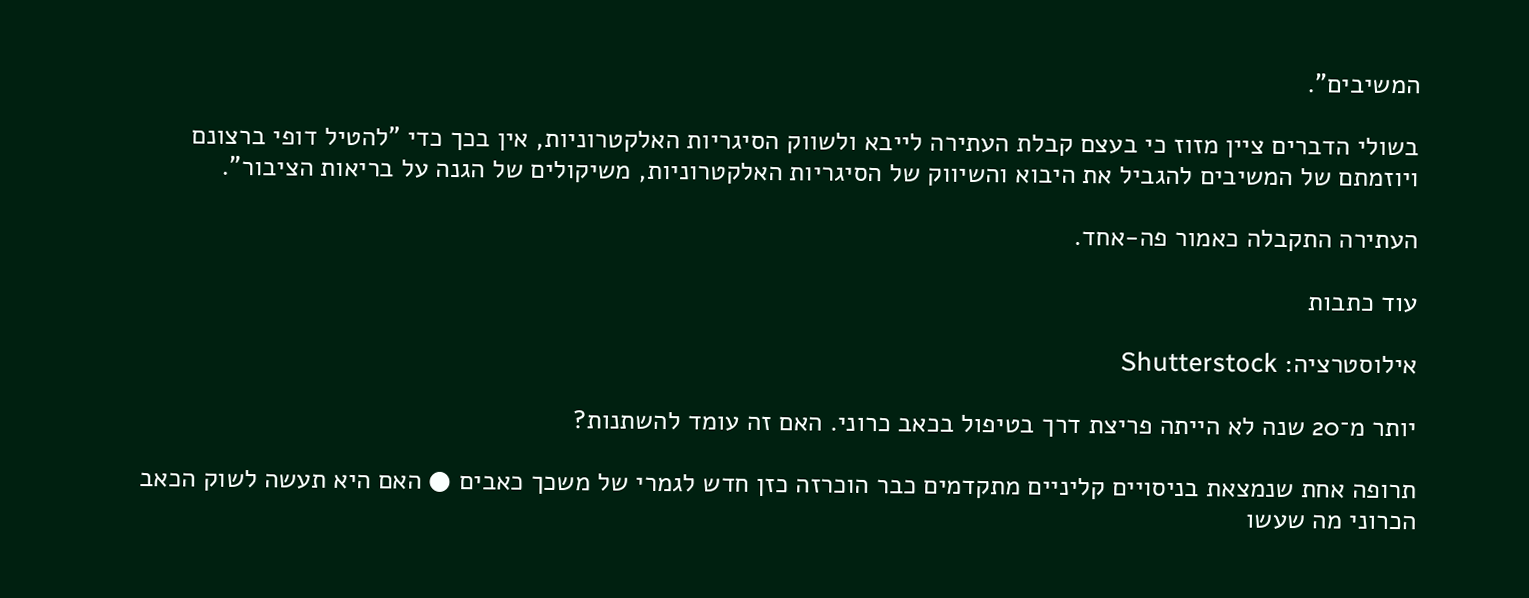המשיבים".

בשולי הדברים ציין מזוז כי בעצם קבלת העתירה לייבא ולשווק הסיגריות האלקטרוניות, אין בכך כדי "להטיל דופי ברצונם ויוזמתם של המשיבים להגביל את היבוא והשיווק של הסיגריות האלקטרוניות, משיקולים של הגנה על בריאות הציבור".

העתירה התקבלה כאמור פה-אחד.

עוד כתבות

אילוסטרציה: Shutterstock

יותר מ־20 שנה לא הייתה פריצת דרך בטיפול בכאב כרוני. האם זה עומד להשתנות?

תרופה אחת שנמצאת בניסויים קליניים מתקדמים כבר הוכרזה כזן חדש לגמרי של משכך כאבים ● האם היא תעשה לשוק הכאב הכרוני מה שעשו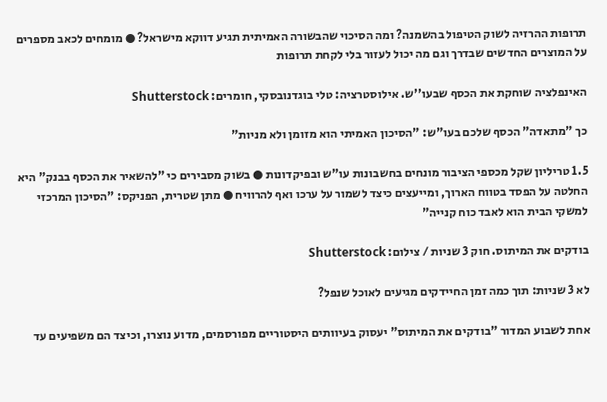תרופות ההרזיה לשוק הטיפול בהשמנה? ומה הסיכוי שהבשורה האמיתית תגיע דווקא מישראל? ● מומחים לכאב מספרים על המוצרים החדשים שבדרך וגם מה יכול לעזור בלי לקחת תרופות

האינפלציה שוחקת את הכסף שבעו''ש. אילוסטרציה: טלי בוגדנובסקי, חומרים: Shutterstock

כך "מתאדה" הכסף שלכם בעו"ש: "הסיכון האמיתי הוא מזומן ולא מניות"

1.5 טריליון שקל מכספי הציבור מונחים בחשבונות עו"ש ובפיקדונות ● בשוק מסבירים כי "להשאיר את הכסף בבנק" היא החלטה על הפסד בטווח הארוך, ומייעצים כיצד לשמור על ערכו ואף להרוויח ● מתן שטרית, הפניקס: "הסיכון המרכזי למשקי הבית הוא לאבד כוח קנייה"

בודקים את המיתוס. חוק 3 שניות / צילום: Shutterstock

לא 3 שניות: תוך כמה זמן החיידקים מגיעים לאוכל שנפל?

אחת לשבוע המדור "בודקים את המיתוס" יעסוק בעיוותים היסטוריים מפורסמים, מדוע נוצרו, וכיצד הם משפיעים עד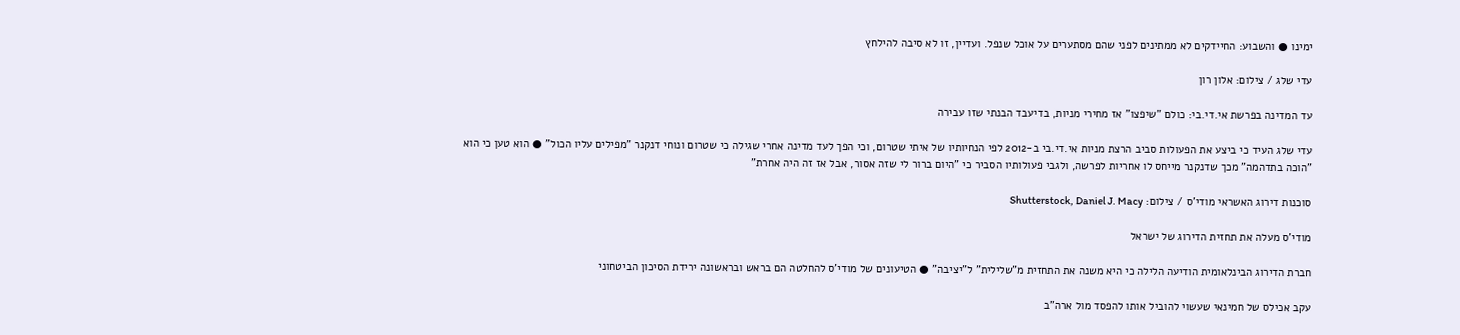ימינו ● והשבוע: החיידקים לא ממתינים לפני שהם מסתערים על אוכל שנפל. ועדיין, זו לא סיבה להילחץ

עדי שלג / צילום: אלון רון

עד המדינה בפרשת אי.די.בי: כולם "שיפצו" אז מחירי מניות, בדיעבד הבנתי שזו עבירה

עדי שלג העיד כי ביצע את הפעולות סביב הרצת מניות אי.די.בי ב-2012 לפי הנחיותיו של איתי שטרום, וכי הפך לעד מדינה אחרי שגילה כי שטרום ונוחי דנקנר "מפילים עליו הכול" ● הוא טען כי הוא "הוכה בתדהמה" מכך שדנקנר מייחס לו אחריות לפרשה, ולגבי פעולותיו הסביר כי "היום ברור לי שזה אסור, אבל אז זה היה אחרת"

סוכנות דירוג האשראי מודי'ס / צילום: Shutterstock, Daniel J. Macy

מודי'ס מעלה את תחזית הדירוג של ישראל

חברת הדירוג הבינלאומית הודיעה הלילה כי היא משנה את התחזית מ"שלילית" ל"יציבה" ● הטיעונים של מודי'ס להחלטה הם בראש ובראשונה ירידת הסיכון הביטחוני

עקב אכילס של חמינאי שעשוי להוביל אותו להפסד מול ארה"ב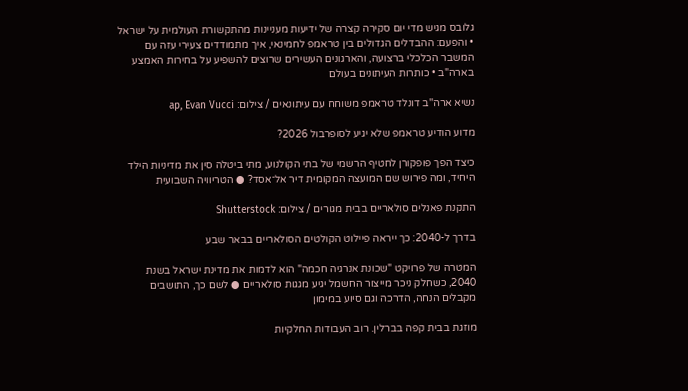גלובס מגיש מדי יום סקירה קצרה של ידיעות מעניינות מהתקשורת העולמית על ישראל • והפעם: ההבדלים הגדולים בין טראמפ לחמינאי, איך מתמודדים צעירי עזה עם המשבר הכלכלי ברצועה, והארגונים העשירים שרוצים להשפיע על בחירות האמצע בארה"ב • כותרות העיתונים בעולם

נשיא ארה''ב דונלד טראמפ משוחח עם עיתונאים / צילום: ap, Evan Vucci

מדוע הודיע טראמפ שלא יגיע לסופרבול 2026?

כיצד הפך פופקורן לחטיף הרשמי של בתי הקולנוע, מתי ביטלה סין את מדיניות הילד היחיד, ומה פירוש שם המועצה המקומית דיר אל־אסד? ● הטריוויה השבועית

התקנת פאנלים סולאריים בבית מגורים / צילום: Shutterstock

בדרך ל-2040: כך ייראה פיילוט הקולטים הסולאריים בבאר שבע

המטרה של פרויקט "שכונת אנרגיה חכמה" הוא לדמות את מדינת ישראל בשנת 2040, כשחלק ניכר מייצור החשמל יגיע מגגות סולאריים ● לשם כך, התושבים מקבלים הנחה, הדרכה וגם סיוע במימון

מוזגת בבית קפה בברלין. רוב העבודות החלקיות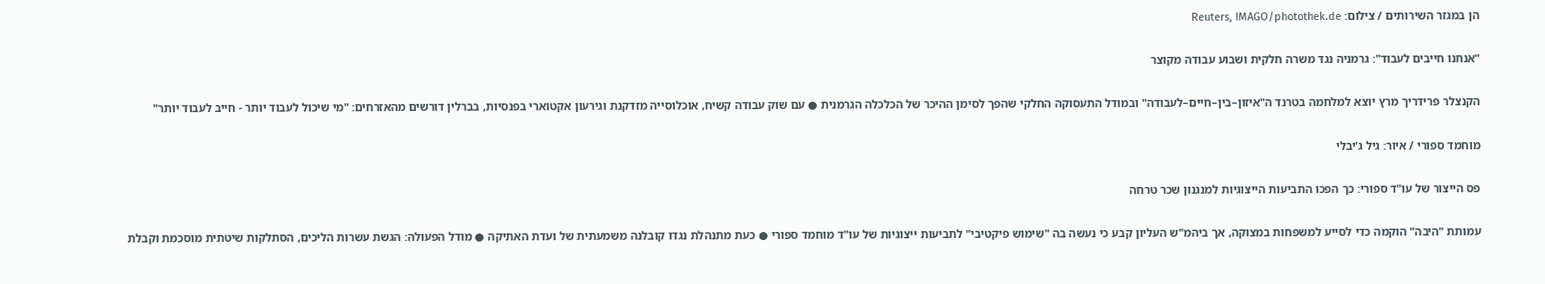הן במגזר השירותים / צילום: Reuters, IMAGO/photothek.de

"אנחנו חייבים לעבוד": גרמניה נגד משרה חלקית ושבוע עבודה מקוצר

הקנצלר פרידריך מרץ יוצא למלחמה בטרנד ה"איזון–בין–חיים–לעבודה" ובמודל התעסוקה החלקי שהפך לסימן ההיכר של הכלכלה הגרמנית ● עם שוק עבודה קשיח, אוכלוסייה מזדקנת וגירעון אקטוארי בפנסיות, בברלין דורשים מהאזרחים: "מי שיכול לעבוד יותר - חייב לעבוד יותר"

מוחמד ספורי / איור: גיל ג'יבלי

פס הייצור של עו"ד ספורי: כך הפכו התביעות הייצוגיות למנגנון שכר טרחה

עמותת "היבה" הוקמה כדי לסייע למשפחות במצוקה, אך ביהמ"ש העליון קבע כי נעשה בה "שימוש פיקטיבי" לתביעות ייצוגיות של עו"ד מוחמד ספורי ● כעת מתנהלת נגדו קובלנה משמעתית של ועדת האתיקה ● מודל הפעולה: הגשת עשרות הליכים, הסתלקות שיטתית מוסכמת וקבלת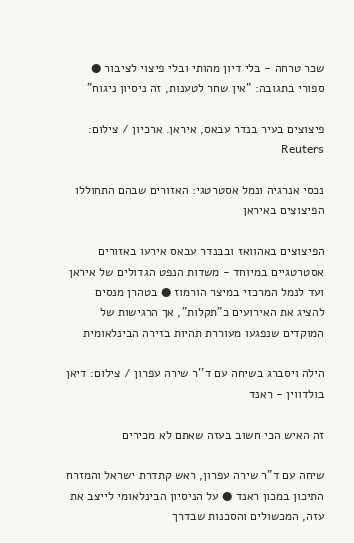שכר טרחה - בלי דיון מהותי ובלי פיצוי לציבור ● ספורי בתגובה: "אין שחר לטענות, זה ניסיון ניגוח"

פיצוצים בעיר בנדר עבאס, איראן. ארכיון / צילום: Reuters

נכסי אנרגיה ונמל אסטרטגי: האזורים שבהם התחוללו הפיצוצים באיראן

הפיצוצים באהוואז ובבנדר עבאס אירעו באזורים אסטרטגיים במיוחד - משדות הנפט הגדולים של איראן ועד לנמל המרכזי במיצר הורמוז ● בטהרן מנסים להציג את האירועים כ"תקלות", אך הרגישות של המוקדים שנפגעו מעוררת תהיות בזירה הבינלאומית

הילה ויסברג בשיחה עם ד''ר שירה עפרון / צילום: דיאן בולדווין - ראנד

זה האיש הכי חשוב בעזה שאתם לא מכירים

שיחה עם ד"ר שירה עפרון, ראש קתדרת ישראל והמזרח התיכון במכון ראנד ● על הניסיון הבינלאומי לייצב את עזה, המכשולים והסכנות שבדרך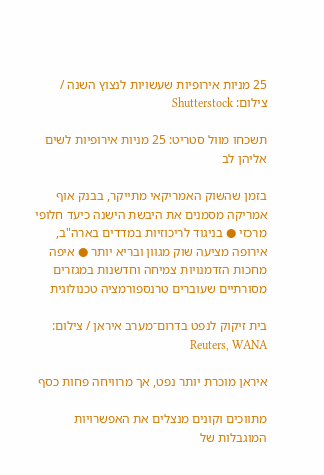25 מניות אירופיות שעשויות לנצוץ השנה / צילום: Shutterstock

תשכחו מוול סטריט: 25 מניות אירופיות לשים אליהן לב

בזמן שהשוק האמריקאי מתייקר, בבנק אוף אמריקה מסמנים את היבשת הישנה כיעד חלופי מרכזי ● בניגוד לריכוזיות במדדים בארה"ב, אירופה מציעה שוק מגוון ובריא יותר ● איפה מחכות הזדמנויות צמיחה וחדשנות במגזרים מסורתיים שעוברים טרנספורמציה טכנולוגית

בית זיקוק לנפט בדרום־מערב איראן / צילום: Reuters, WANA

איראן מוכרת יותר נפט, אך מרוויחה פחות כסף

מתווכים וקונים מנצלים את האפשרויות המוגבלות של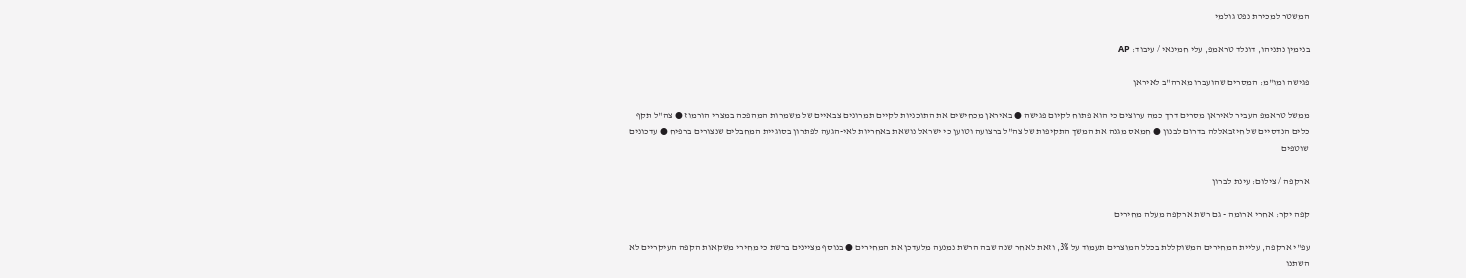המשטר למכירת נפט גולמי

בנימין נתניהו, דונלד טראמפ, עלי חמינאי / עיבוד: AP

פגישה ומו"מ: המסרים שהועברו מארה"ב לאיראן

ממשל טראמפ העביר לאיראן מסרים דרך כמה ערוצים כי הוא פתוח לקיום פגישה ● באיראן מכחישים את התוכניות לקיים תמרונים צבאיים של משמרות המהפכה במצרי הורמוז ● צה"ל תקף כלים הנדסיים של חיזבאללה בדרום לבנון ● חמאס מגנה את המשך התקיפות של צה"ל ברצועה וטוען כי ישראל נושאת באחריות לאי-הגעה לפתרון בסוגיית המחבלים שנצורים ברפיח ● עדכונים שוטפים

ארקפה / צילום: עינת לברון

קפה יקר: אחרי ארומה - גם רשת ארקפה מעלה מחירים

עפ"י ארקפה, עליית המחירים המשוקללת בכלל המוצרים תעמוד על 3%, וזאת לאחר שנה שבה הרשת נמנעה מלעדכן את המחירים ● בנוסף מציינים ברשת כי מחירי משקאות הקפה העיקריים לא השתנו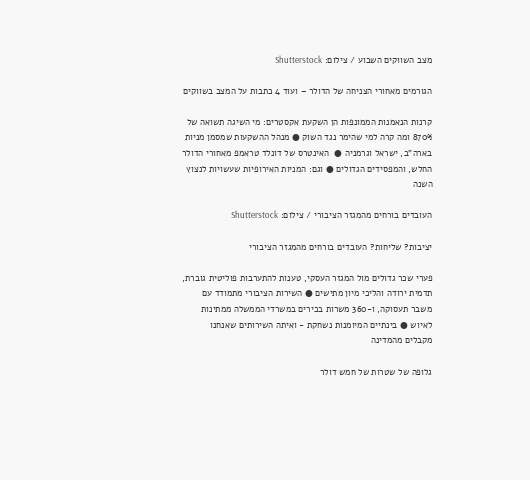מצב השווקים השבוע / צילום: Shutterstock

הגורמים מאחורי הצניחה של הדולר – ועוד 4 כתבות על המצב בשווקים

קרנות הנאמנות הממונפות הן השקעת אקסטרים: מי השיגה תשואה של 870% ומה קרה למי שהימר נגד השוק ● מנהל ההשקעות שמסמן מניות בארה"ב, ישראל וגרמניה ●  האינטרס של דונלד טראמפ מאחורי הדולר החלש, והמפסידים הגדולים ● וגם: המניות האירופיות שעשויות לנצוץ השנה

העובדים בורחים מהמגזר הציבורי / צילום: Shutterstock

יציבות? שליחות? העובדים בורחים מהמגזר הציבורי

פערי שכר גדולים מול המגזר העסקי, טענות להתערבות פוליטית גוברת, תדמית ירודה והליכי מיון מתישים ● השירות הציבורי מתמודד עם משבר תעסוקה, ו-360 משרות בכירים במשרדי הממשלה ממתינות לאיוש ● בינתיים המיומנות נשחקת - ואיתה השירותים שאנחנו מקבלים מהמדינה

גלופה של שטרות של חמש דולר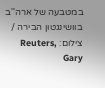במטבעה של ארה''ב בוושינגטון הבירה / צילום: Reuters, Gary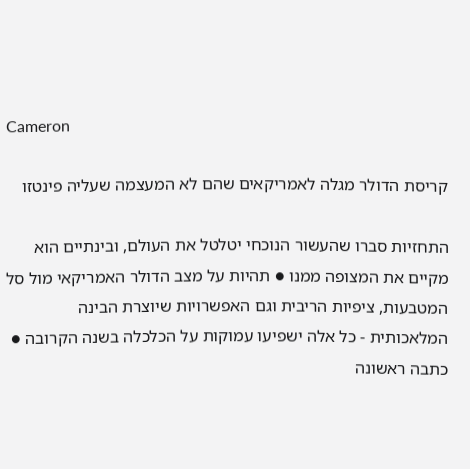Cameron

קריסת הדולר מגלה לאמריקאים שהם לא המעצמה שעליה פינטזו

התחזיות סברו שהעשור הנוכחי יטלטל את העולם, ובינתיים הוא מקיים את המצופה ממנו ● תהיות על מצב הדולר האמריקאי מול סל המטבעות, ציפיות הריבית וגם האפשרויות שיוצרת הבינה המלאכותית - כל אלה ישפיעו עמוקות על הכלכלה בשנה הקרובה ● כתבה ראשונה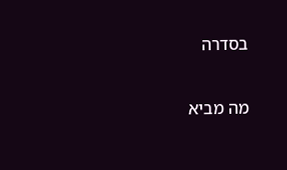בסדרה

מה מביא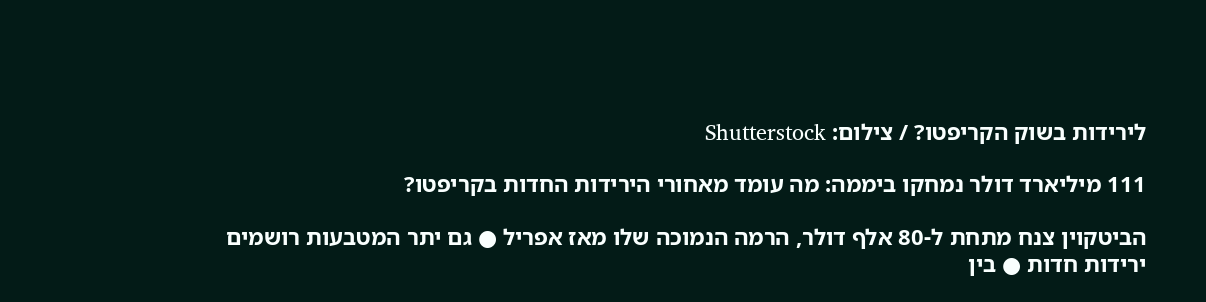לירידות בשוק הקריפטו? / צילום: Shutterstock

111 מיליארד דולר נמחקו ביממה: מה עומד מאחורי הירידות החדות בקריפטו?

הביטקוין צנח מתחת ל-80 אלף דולר, הרמה הנמוכה שלו מאז אפריל ● גם יתר המטבעות רושמים ירידות חדות ● בין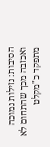הסיבות: נזילות נמוכה ואכזבה מכך שהתחום לא מתפקד כ"מקלט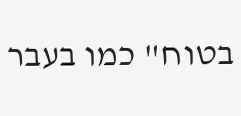בטוח" כמו בעבר